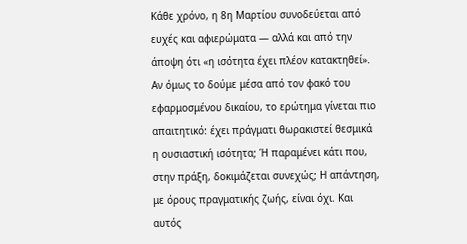Κάθε χρόνο, η 8η Μαρτίου συνοδεύεται από ευχές και αφιερώματα — αλλά και από την άποψη ότι «η ισότητα έχει πλέον κατακτηθεί». Αν όμως το δούμε μέσα από τον φακό του εφαρμοσμένου δικαίου, το ερώτημα γίνεται πιο απαιτητικό: έχει πράγματι θωρακιστεί θεσμικά η ουσιαστική ισότητα; Ή παραμένει κάτι που, στην πράξη, δοκιμάζεται συνεχώς; Η απάντηση, με όρους πραγματικής ζωής, είναι όχι. Και αυτός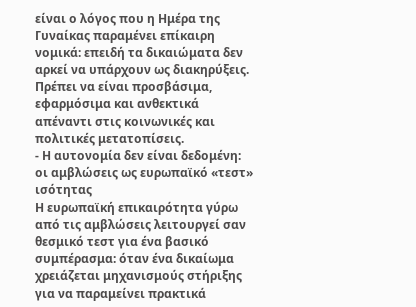είναι ο λόγος που η Ημέρα της Γυναίκας παραμένει επίκαιρη νομικά: επειδή τα δικαιώματα δεν αρκεί να υπάρχουν ως διακηρύξεις. Πρέπει να είναι προσβάσιμα, εφαρμόσιμα και ανθεκτικά απέναντι στις κοινωνικές και πολιτικές μετατοπίσεις.
- Η αυτονομία δεν είναι δεδομένη: οι αμβλώσεις ως ευρωπαϊκό «τεστ» ισότητας
Η ευρωπαϊκή επικαιρότητα γύρω από τις αμβλώσεις λειτουργεί σαν θεσμικό τεστ για ένα βασικό συμπέρασμα: όταν ένα δικαίωμα χρειάζεται μηχανισμούς στήριξης για να παραμείνει πρακτικά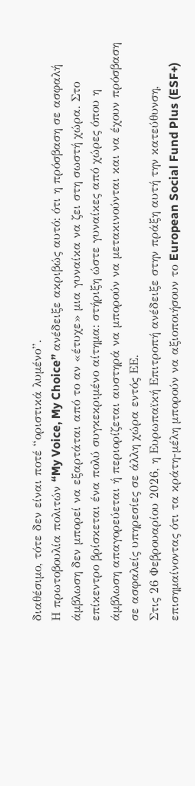διαθέσιμο, τότε δεν είναι ποτέ “οριστικά λυμένο”.
Η πρωτοβουλία πολιτών “My Voice, My Choice” ανέδειξε ακριβώς αυτό: ότι η πρόσβαση σε ασφαλή άμβλωση δεν μπορεί να εξαρτάται από το αν «έτυχε» μια γυναίκα να ζει στη σωστή χώρα. Στο επίκεντρο βρίσκεται ένα πολύ συγκεκριμένο αίτημα: στήριξη ώστε γυναίκες από χώρες όπου η άμβλωση απαγορεύεται ή περιορίζεται αυστηρά να μπορούν να μετακινούνται και να έχουν πρόσβαση σε ασφαλείς υπηρεσίες σε άλλη χώρα εντός ΕΕ.
Στις 26 Φεβρουαρίου 2026, η Ευρωπαϊκή Επιτροπή ανέδειξε στην πράξη αυτή την κατεύθυνση, επισημαίνοντας ότι τα κράτη-μέλη μπορούν να αξιοποιήσουν το European Social Fund Plus (ESF+)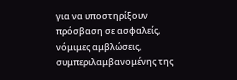για να υποστηρίξουν πρόσβαση σε ασφαλείς, νόμιμες αμβλώσεις, συμπεριλαμβανομένης της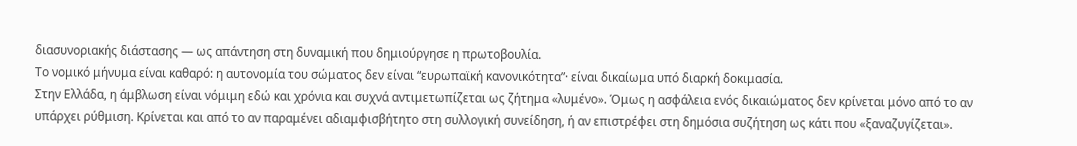διασυνοριακής διάστασης — ως απάντηση στη δυναμική που δημιούργησε η πρωτοβουλία.
Το νομικό μήνυμα είναι καθαρό: η αυτονομία του σώματος δεν είναι “ευρωπαϊκή κανονικότητα”· είναι δικαίωμα υπό διαρκή δοκιμασία.
Στην Ελλάδα, η άμβλωση είναι νόμιμη εδώ και χρόνια και συχνά αντιμετωπίζεται ως ζήτημα «λυμένο». Όμως η ασφάλεια ενός δικαιώματος δεν κρίνεται μόνο από το αν υπάρχει ρύθμιση. Κρίνεται και από το αν παραμένει αδιαμφισβήτητο στη συλλογική συνείδηση, ή αν επιστρέφει στη δημόσια συζήτηση ως κάτι που «ξαναζυγίζεται».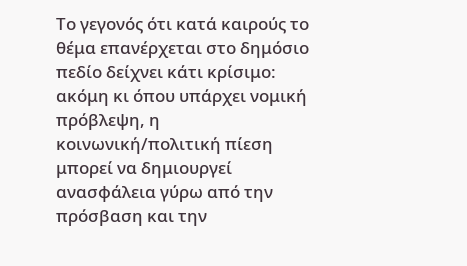Το γεγονός ότι κατά καιρούς το θέμα επανέρχεται στο δημόσιο πεδίο δείχνει κάτι κρίσιμο: ακόμη κι όπου υπάρχει νομική πρόβλεψη, η κοινωνική/πολιτική πίεση μπορεί να δημιουργεί ανασφάλεια γύρω από την πρόσβαση και την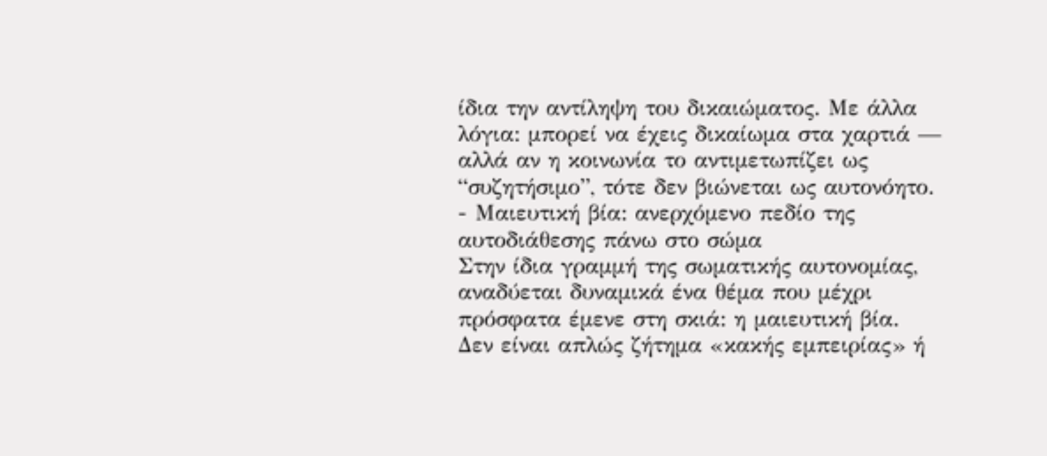ίδια την αντίληψη του δικαιώματος. Με άλλα λόγια: μπορεί να έχεις δικαίωμα στα χαρτιά — αλλά αν η κοινωνία το αντιμετωπίζει ως “συζητήσιμο”, τότε δεν βιώνεται ως αυτονόητο.
- Μαιευτική βία: ανερχόμενο πεδίο της αυτοδιάθεσης πάνω στο σώμα
Στην ίδια γραμμή της σωματικής αυτονομίας, αναδύεται δυναμικά ένα θέμα που μέχρι πρόσφατα έμενε στη σκιά: η μαιευτική βία.
Δεν είναι απλώς ζήτημα «κακής εμπειρίας» ή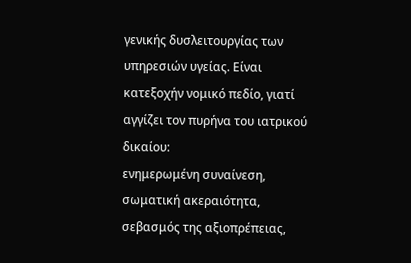γενικής δυσλειτουργίας των υπηρεσιών υγείας. Είναι κατεξοχήν νομικό πεδίο, γιατί αγγίζει τον πυρήνα του ιατρικού δικαίου:
ενημερωμένη συναίνεση, σωματική ακεραιότητα, σεβασμός της αξιοπρέπειας,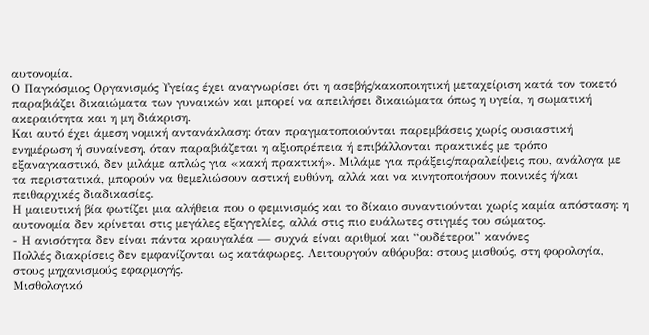αυτονομία.
Ο Παγκόσμιος Οργανισμός Υγείας έχει αναγνωρίσει ότι η ασεβής/κακοποιητική μεταχείριση κατά τον τοκετό παραβιάζει δικαιώματα των γυναικών και μπορεί να απειλήσει δικαιώματα όπως η υγεία, η σωματική ακεραιότητα και η μη διάκριση.
Και αυτό έχει άμεση νομική αντανάκλαση: όταν πραγματοποιούνται παρεμβάσεις χωρίς ουσιαστική ενημέρωση ή συναίνεση, όταν παραβιάζεται η αξιοπρέπεια ή επιβάλλονται πρακτικές με τρόπο εξαναγκαστικό, δεν μιλάμε απλώς για «κακή πρακτική». Μιλάμε για πράξεις/παραλείψεις που, ανάλογα με τα περιστατικά, μπορούν να θεμελιώσουν αστική ευθύνη, αλλά και να κινητοποιήσουν ποινικές ή/και πειθαρχικές διαδικασίες.
Η μαιευτική βία φωτίζει μια αλήθεια που ο φεμινισμός και το δίκαιο συναντιούνται χωρίς καμία απόσταση: η αυτονομία δεν κρίνεται στις μεγάλες εξαγγελίες, αλλά στις πιο ευάλωτες στιγμές του σώματος.
- Η ανισότητα δεν είναι πάντα κραυγαλέα — συχνά είναι αριθμοί και “ουδέτεροι” κανόνες
Πολλές διακρίσεις δεν εμφανίζονται ως κατάφωρες. Λειτουργούν αθόρυβα: στους μισθούς, στη φορολογία, στους μηχανισμούς εφαρμογής.
Μισθολογικό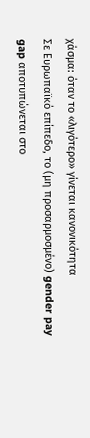χάσμα: όταν το «λιγότερο» γίνεται κανονικότητα
Σε Ευρωπαϊκό επίπεδο, το (μη προσαρμοσμένο) gender pay gap αποτυπώνεται στο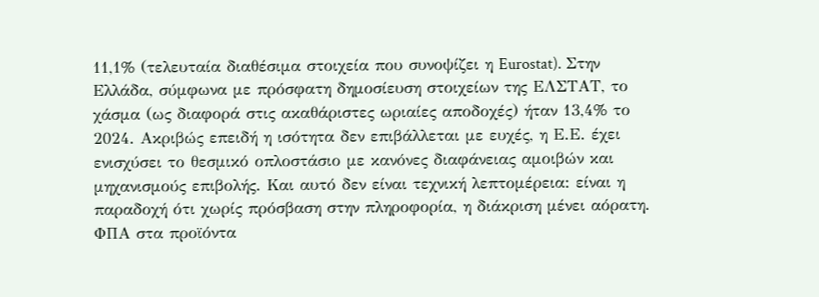11,1% (τελευταία διαθέσιμα στοιχεία που συνοψίζει η Eurostat). Στην Ελλάδα, σύμφωνα με πρόσφατη δημοσίευση στοιχείων της ΕΛΣΤΑΤ, το χάσμα (ως διαφορά στις ακαθάριστες ωριαίες αποδοχές) ήταν 13,4% το 2024. Ακριβώς επειδή η ισότητα δεν επιβάλλεται με ευχές, η Ε.Ε. έχει ενισχύσει το θεσμικό οπλοστάσιο με κανόνες διαφάνειας αμοιβών και μηχανισμούς επιβολής. Και αυτό δεν είναι τεχνική λεπτομέρεια: είναι η παραδοχή ότι χωρίς πρόσβαση στην πληροφορία, η διάκριση μένει αόρατη.
ΦΠΑ στα προϊόντα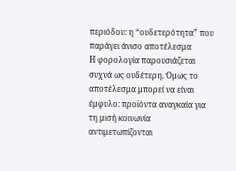περιόδου: η “ουδετερότητα” που παράγει άνισο αποτέλεσμα
Η φορολογία παρουσιάζεται συχνά ως ουδέτερη. Όμως το αποτέλεσμα μπορεί να είναι έμφυλο: προϊόντα αναγκαία για τη μισή κοινωνία αντιμετωπίζονται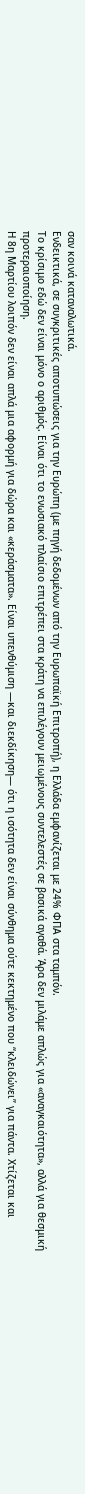σαν κοινά καταναλωτικά.
Ενδεικτικά, σε συγκριτικές αποτυπώσεις για την Ευρώπη (με πηγή δεδομένων από την Ευρωπαϊκή Επιτροπή), η Ελλάδα εμφανίζεται με 24% ΦΠΑ στα ταμπόν.
Το κρίσιμο εδώ δεν είναι μόνο ο αριθμός. Είναι ότι το ενωσιακό πλαίσιο επιτρέπει στα κράτη να επιλέγουν μειωμένους συντελεστές σε βασικά αγαθά. Άρα δεν μιλάμε απλώς για «αναγκαιότητα», αλλά για θεσμική προτεραιοποίηση.
Η 8η Μαρτίου λοιπόν δεν είναι απλά μια αφορμή για δώρα και «κεράσματα». Είναι υπενθύμιση —και διεκδίκηση— ότι η ισότητα δεν είναι σύνθημα ούτε κεκτημένο που “κλειδώνει” για πάντα. Χτίζεται και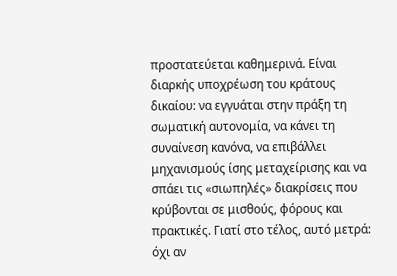προστατεύεται καθημερινά. Είναι διαρκής υποχρέωση του κράτους δικαίου: να εγγυάται στην πράξη τη σωματική αυτονομία, να κάνει τη συναίνεση κανόνα, να επιβάλλει μηχανισμούς ίσης μεταχείρισης και να σπάει τις «σιωπηλές» διακρίσεις που κρύβονται σε μισθούς, φόρους και πρακτικές. Γιατί στο τέλος, αυτό μετρά: όχι αν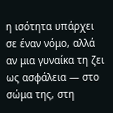η ισότητα υπάρχει σε έναν νόμο, αλλά αν μια γυναίκα τη ζει ως ασφάλεια — στο σώμα της, στη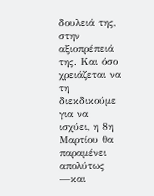δουλειά της, στην αξιοπρέπειά της. Και όσο χρειάζεται να τη διεκδικούμε για να ισχύει, η 8η Μαρτίου θα παραμένει απολύτως —και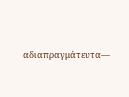αδιαπραγμάτευτα—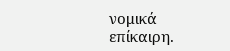νομικά επίκαιρη.